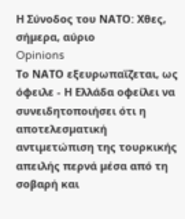Η Σύνοδος του ΝΑΤΟ: Χθες, σήµερα, αύριο
Opinions
Το ΝΑΤΟ εξευρωπαΐζεται, ως όφειλε - Η Ελλάδα οφείλει να συνειδητοποιήσει ότι η αποτελεσµατική αντιµετώπιση της τουρκικής απειλής περνά µέσα από τη σοβαρή και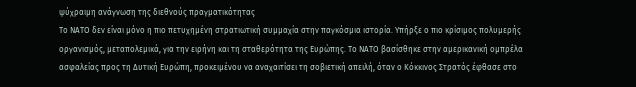ψύχραιµη ανάγνωση της διεθνούς πραγµατικότητας
Το ΝΑΤΟ δεν είναι µόνο η πιο πετυχηµένη στρατιωτική συµµαχία στην παγκόσµια ιστορία. Υπήρξε ο πιο κρίσιµος πολυµερής οργανισµός, µεταπολεµικά, για την ειρήνη και τη σταθερότητα της Ευρώπης. Το ΝΑΤΟ βασίσθηκε στην αµερικανική οµπρέλα ασφαλείας προς τη ∆υτική Ευρώπη, προκειµένου να αναχαιτίσει τη σοβιετική απειλή, όταν ο Κόκκινος Στρατός έφθασε στο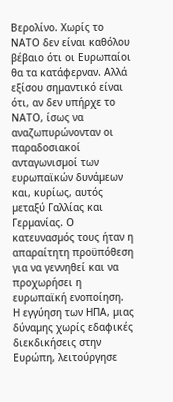Βερολίνο. Χωρίς το ΝΑΤΟ δεν είναι καθόλου βέβαιο ότι οι Ευρωπαίοι θα τα κατάφερναν. Αλλά εξίσου σηµαντικό είναι ότι, αν δεν υπήρχε το ΝΑΤΟ, ίσως να αναζωπυρώνονταν οι παραδοσιακοί ανταγωνισµοί των ευρωπαϊκών δυνάµεων και, κυρίως, αυτός µεταξύ Γαλλίας και Γερµανίας. Ο κατευνασµός τους ήταν η απαραίτητη προϋπόθεση για να γεννηθεί και να προχωρήσει η ευρωπαϊκή ενοποίηση.
Η εγγύηση των ΗΠΑ, µιας δύναµης χωρίς εδαφικές διεκδικήσεις στην Ευρώπη, λειτούργησε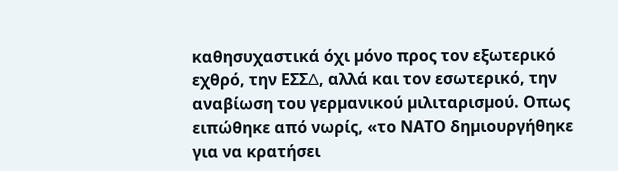καθησυχαστικά όχι µόνο προς τον εξωτερικό εχθρό, την ΕΣΣ∆, αλλά και τον εσωτερικό, την αναβίωση του γερµανικού µιλιταρισµού. Οπως ειπώθηκε από νωρίς, «το ΝΑΤΟ δηµιουργήθηκε για να κρατήσει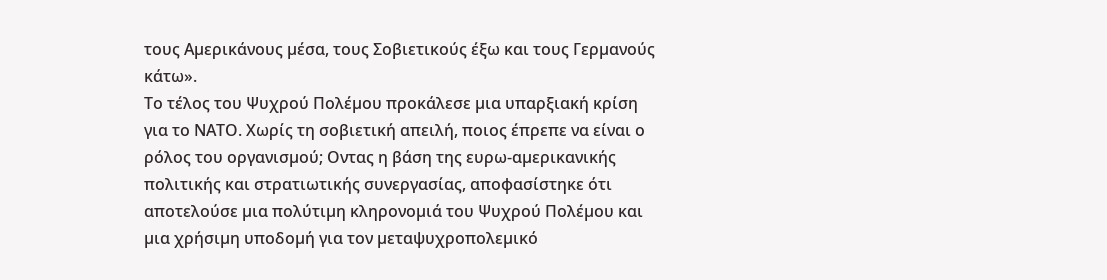τους Αµερικάνους µέσα, τους Σοβιετικούς έξω και τους Γερµανούς κάτω».
Το τέλος του Ψυχρού Πολέµου προκάλεσε µια υπαρξιακή κρίση για το ΝΑΤΟ. Χωρίς τη σοβιετική απειλή, ποιος έπρεπε να είναι ο ρόλος του οργανισµού; Οντας η βάση της ευρω-αµερικανικής πολιτικής και στρατιωτικής συνεργασίας, αποφασίστηκε ότι αποτελούσε µια πολύτιµη κληρονοµιά του Ψυχρού Πολέµου και µια χρήσιµη υποδοµή για τον µεταψυχροπολεµικό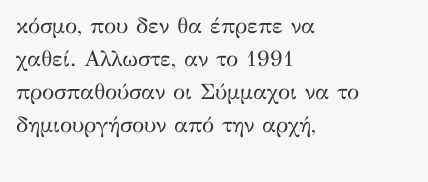κόσµο, που δεν θα έπρεπε να χαθεί. Αλλωστε, αν το 1991 προσπαθούσαν οι Σύµµαχοι να το δηµιουργήσουν από την αρχή,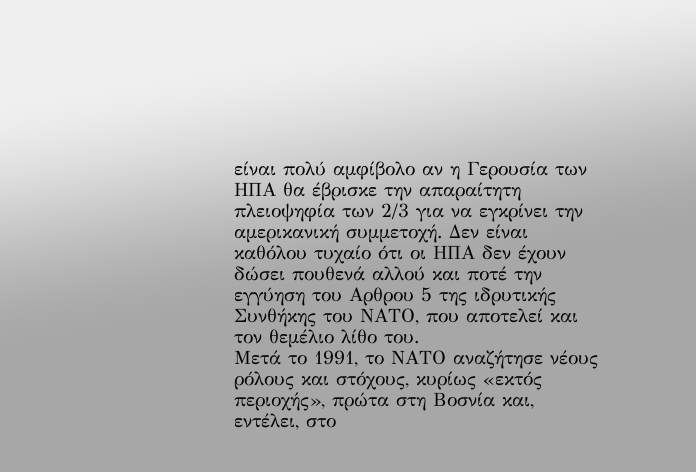είναι πολύ αµφίβολο αν η Γερουσία των ΗΠΑ θα έβρισκε την απαραίτητη πλειοψηφία των 2/3 για να εγκρίνει την αµερικανική συµµετοχή. ∆εν είναι καθόλου τυχαίο ότι οι ΗΠΑ δεν έχουν δώσει πουθενά αλλού και ποτέ την εγγύηση του Αρθρου 5 της ιδρυτικής Συνθήκης του ΝΑΤΟ, που αποτελεί και τον θεµέλιο λίθο του.
Μετά το 1991, το ΝΑΤΟ αναζήτησε νέους ρόλους και στόχους, κυρίως «εκτός περιοχής», πρώτα στη Βοσνία και, εντέλει, στο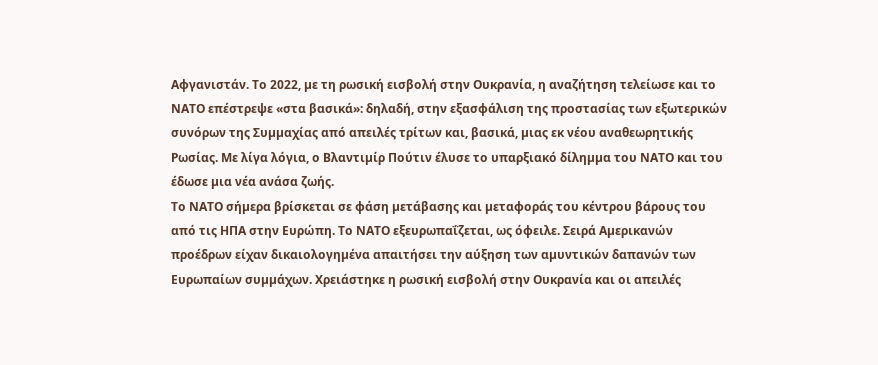Αφγανιστάν. Το 2022, µε τη ρωσική εισβολή στην Ουκρανία, η αναζήτηση τελείωσε και το ΝΑΤΟ επέστρεψε «στα βασικά»: δηλαδή, στην εξασφάλιση της προστασίας των εξωτερικών συνόρων της Συµµαχίας από απειλές τρίτων και, βασικά, µιας εκ νέου αναθεωρητικής Ρωσίας. Με λίγα λόγια, ο Βλαντιµίρ Πούτιν έλυσε το υπαρξιακό δίληµµα του ΝΑΤΟ και του έδωσε µια νέα ανάσα ζωής.
Το ΝΑΤΟ σήµερα βρίσκεται σε φάση µετάβασης και µεταφοράς του κέντρου βάρους του από τις ΗΠΑ στην Ευρώπη. Το ΝΑΤΟ εξευρωπαΐζεται, ως όφειλε. Σειρά Αµερικανών προέδρων είχαν δικαιολογηµένα απαιτήσει την αύξηση των αµυντικών δαπανών των Ευρωπαίων συµµάχων. Χρειάστηκε η ρωσική εισβολή στην Ουκρανία και οι απειλές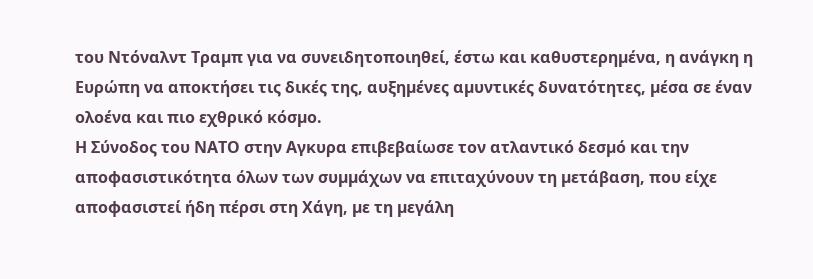του Ντόναλντ Τραµπ για να συνειδητοποιηθεί, έστω και καθυστερηµένα, η ανάγκη η Ευρώπη να αποκτήσει τις δικές της, αυξηµένες αµυντικές δυνατότητες, µέσα σε έναν ολοένα και πιο εχθρικό κόσµο.
Η Σύνοδος του ΝΑΤΟ στην Αγκυρα επιβεβαίωσε τον ατλαντικό δεσµό και την αποφασιστικότητα όλων των συµµάχων να επιταχύνουν τη µετάβαση, που είχε αποφασιστεί ήδη πέρσι στη Χάγη, µε τη µεγάλη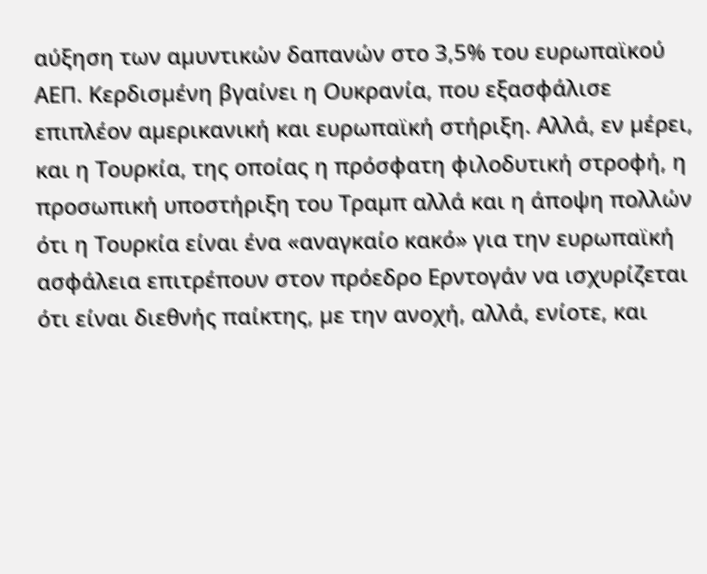αύξηση των αµυντικών δαπανών στο 3,5% του ευρωπαϊκού ΑΕΠ. Κερδισµένη βγαίνει η Ουκρανία, που εξασφάλισε επιπλέον αµερικανική και ευρωπαϊκή στήριξη. Αλλά, εν µέρει, και η Τουρκία, της οποίας η πρόσφατη φιλοδυτική στροφή, η προσωπική υποστήριξη του Τραµπ αλλά και η άποψη πολλών ότι η Τουρκία είναι ένα «αναγκαίο κακό» για την ευρωπαϊκή ασφάλεια επιτρέπουν στον πρόεδρο Ερντογάν να ισχυρίζεται ότι είναι διεθνής παίκτης, µε την ανοχή, αλλά, ενίοτε, και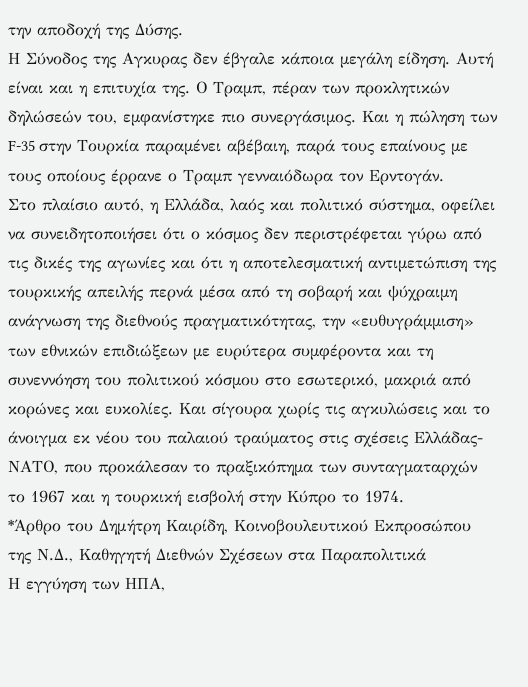την αποδοχή της ∆ύσης.
Η Σύνοδος της Αγκυρας δεν έβγαλε κάποια µεγάλη είδηση. Αυτή είναι και η επιτυχία της. Ο Τραµπ, πέραν των προκλητικών δηλώσεών του, εµφανίστηκε πιο συνεργάσιµος. Και η πώληση των F-35 στην Τουρκία παραµένει αβέβαιη, παρά τους επαίνους µε τους οποίους έρρανε ο Τραµπ γενναιόδωρα τον Ερντογάν.
Στο πλαίσιο αυτό, η Ελλάδα, λαός και πολιτικό σύστηµα, οφείλει να συνειδητοποιήσει ότι ο κόσµος δεν περιστρέφεται γύρω από τις δικές της αγωνίες και ότι η αποτελεσµατική αντιµετώπιση της τουρκικής απειλής περνά µέσα από τη σοβαρή και ψύχραιµη ανάγνωση της διεθνούς πραγµατικότητας, την «ευθυγράµµιση» των εθνικών επιδιώξεων µε ευρύτερα συµφέροντα και τη συνεννόηση του πολιτικού κόσµου στο εσωτερικό, µακριά από κορώνες και ευκολίες. Και σίγουρα χωρίς τις αγκυλώσεις και το άνοιγµα εκ νέου του παλαιού τραύµατος στις σχέσεις Ελλάδας-ΝΑΤΟ, που προκάλεσαν το πραξικόπηµα των συνταγµαταρχών το 1967 και η τουρκική εισβολή στην Κύπρο το 1974.
*Άρθρο του Δημήτρη Καιρίδη, Κοινοβουλευτικού Εκπροσώπου της Ν.Δ., Καθηγητή Διεθνών Σχέσεων στα Παραπολιτικά
Η εγγύηση των ΗΠΑ,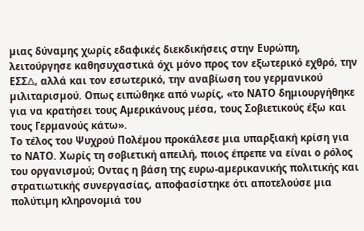µιας δύναµης χωρίς εδαφικές διεκδικήσεις στην Ευρώπη, λειτούργησε καθησυχαστικά όχι µόνο προς τον εξωτερικό εχθρό, την ΕΣΣ∆, αλλά και τον εσωτερικό, την αναβίωση του γερµανικού µιλιταρισµού. Οπως ειπώθηκε από νωρίς, «το ΝΑΤΟ δηµιουργήθηκε για να κρατήσει τους Αµερικάνους µέσα, τους Σοβιετικούς έξω και τους Γερµανούς κάτω».
Το τέλος του Ψυχρού Πολέµου προκάλεσε µια υπαρξιακή κρίση για το ΝΑΤΟ. Χωρίς τη σοβιετική απειλή, ποιος έπρεπε να είναι ο ρόλος του οργανισµού; Οντας η βάση της ευρω-αµερικανικής πολιτικής και στρατιωτικής συνεργασίας, αποφασίστηκε ότι αποτελούσε µια πολύτιµη κληρονοµιά του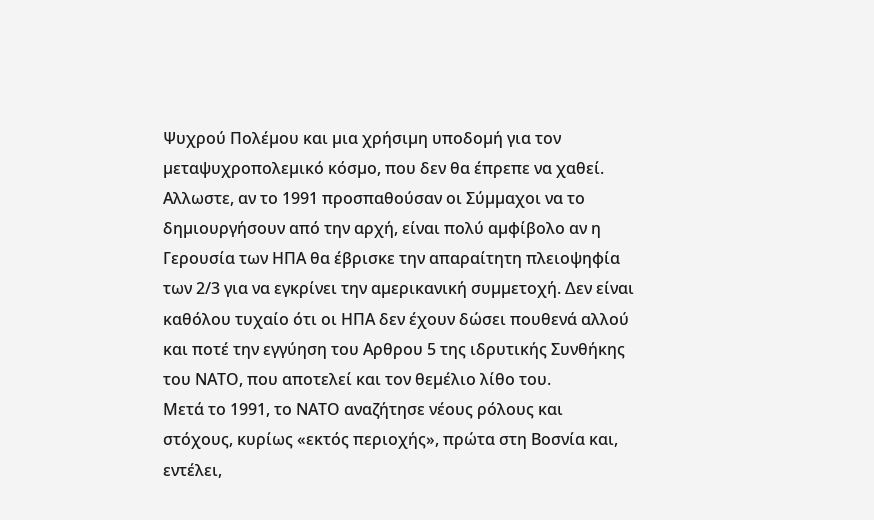Ψυχρού Πολέµου και µια χρήσιµη υποδοµή για τον µεταψυχροπολεµικό κόσµο, που δεν θα έπρεπε να χαθεί. Αλλωστε, αν το 1991 προσπαθούσαν οι Σύµµαχοι να το δηµιουργήσουν από την αρχή, είναι πολύ αµφίβολο αν η Γερουσία των ΗΠΑ θα έβρισκε την απαραίτητη πλειοψηφία των 2/3 για να εγκρίνει την αµερικανική συµµετοχή. ∆εν είναι καθόλου τυχαίο ότι οι ΗΠΑ δεν έχουν δώσει πουθενά αλλού και ποτέ την εγγύηση του Αρθρου 5 της ιδρυτικής Συνθήκης του ΝΑΤΟ, που αποτελεί και τον θεµέλιο λίθο του.
Μετά το 1991, το ΝΑΤΟ αναζήτησε νέους ρόλους και στόχους, κυρίως «εκτός περιοχής», πρώτα στη Βοσνία και, εντέλει,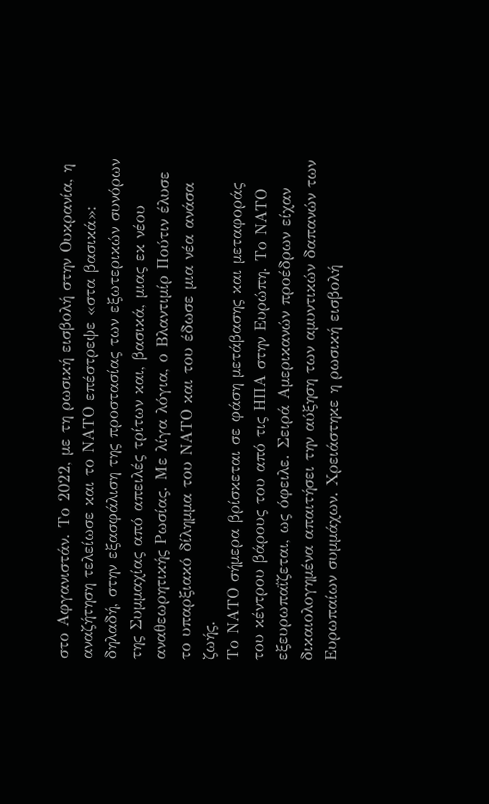στο Αφγανιστάν. Το 2022, µε τη ρωσική εισβολή στην Ουκρανία, η αναζήτηση τελείωσε και το ΝΑΤΟ επέστρεψε «στα βασικά»: δηλαδή, στην εξασφάλιση της προστασίας των εξωτερικών συνόρων της Συµµαχίας από απειλές τρίτων και, βασικά, µιας εκ νέου αναθεωρητικής Ρωσίας. Με λίγα λόγια, ο Βλαντιµίρ Πούτιν έλυσε το υπαρξιακό δίληµµα του ΝΑΤΟ και του έδωσε µια νέα ανάσα ζωής.
Το ΝΑΤΟ σήµερα βρίσκεται σε φάση µετάβασης και µεταφοράς του κέντρου βάρους του από τις ΗΠΑ στην Ευρώπη. Το ΝΑΤΟ εξευρωπαΐζεται, ως όφειλε. Σειρά Αµερικανών προέδρων είχαν δικαιολογηµένα απαιτήσει την αύξηση των αµυντικών δαπανών των Ευρωπαίων συµµάχων. Χρειάστηκε η ρωσική εισβολή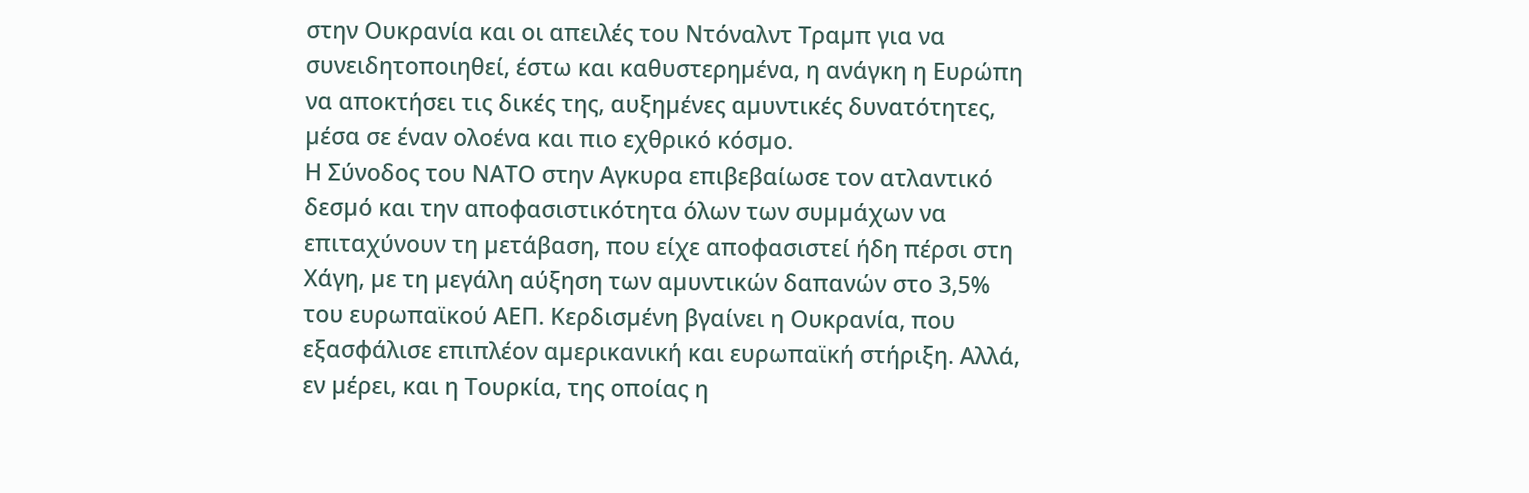στην Ουκρανία και οι απειλές του Ντόναλντ Τραµπ για να συνειδητοποιηθεί, έστω και καθυστερηµένα, η ανάγκη η Ευρώπη να αποκτήσει τις δικές της, αυξηµένες αµυντικές δυνατότητες, µέσα σε έναν ολοένα και πιο εχθρικό κόσµο.
Η Σύνοδος του ΝΑΤΟ στην Αγκυρα επιβεβαίωσε τον ατλαντικό δεσµό και την αποφασιστικότητα όλων των συµµάχων να επιταχύνουν τη µετάβαση, που είχε αποφασιστεί ήδη πέρσι στη Χάγη, µε τη µεγάλη αύξηση των αµυντικών δαπανών στο 3,5% του ευρωπαϊκού ΑΕΠ. Κερδισµένη βγαίνει η Ουκρανία, που εξασφάλισε επιπλέον αµερικανική και ευρωπαϊκή στήριξη. Αλλά, εν µέρει, και η Τουρκία, της οποίας η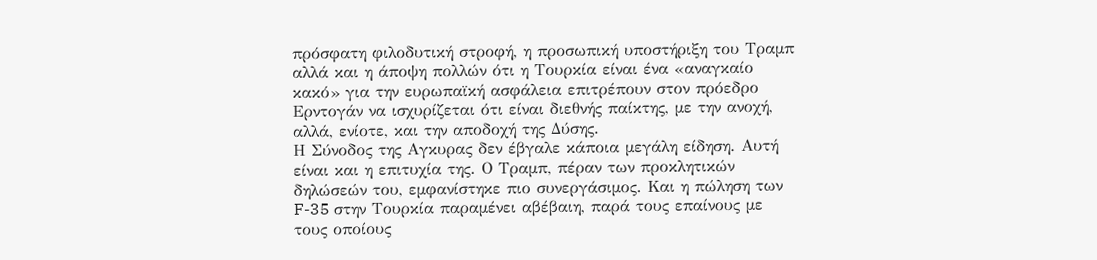πρόσφατη φιλοδυτική στροφή, η προσωπική υποστήριξη του Τραµπ αλλά και η άποψη πολλών ότι η Τουρκία είναι ένα «αναγκαίο κακό» για την ευρωπαϊκή ασφάλεια επιτρέπουν στον πρόεδρο Ερντογάν να ισχυρίζεται ότι είναι διεθνής παίκτης, µε την ανοχή, αλλά, ενίοτε, και την αποδοχή της ∆ύσης.
Η Σύνοδος της Αγκυρας δεν έβγαλε κάποια µεγάλη είδηση. Αυτή είναι και η επιτυχία της. Ο Τραµπ, πέραν των προκλητικών δηλώσεών του, εµφανίστηκε πιο συνεργάσιµος. Και η πώληση των F-35 στην Τουρκία παραµένει αβέβαιη, παρά τους επαίνους µε τους οποίους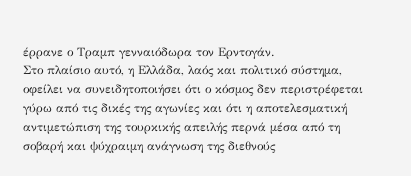έρρανε ο Τραµπ γενναιόδωρα τον Ερντογάν.
Στο πλαίσιο αυτό, η Ελλάδα, λαός και πολιτικό σύστηµα, οφείλει να συνειδητοποιήσει ότι ο κόσµος δεν περιστρέφεται γύρω από τις δικές της αγωνίες και ότι η αποτελεσµατική αντιµετώπιση της τουρκικής απειλής περνά µέσα από τη σοβαρή και ψύχραιµη ανάγνωση της διεθνούς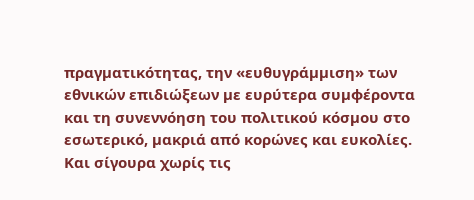πραγµατικότητας, την «ευθυγράµµιση» των εθνικών επιδιώξεων µε ευρύτερα συµφέροντα και τη συνεννόηση του πολιτικού κόσµου στο εσωτερικό, µακριά από κορώνες και ευκολίες. Και σίγουρα χωρίς τις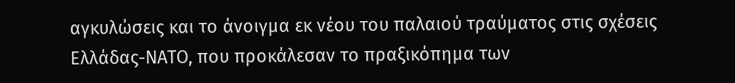αγκυλώσεις και το άνοιγµα εκ νέου του παλαιού τραύµατος στις σχέσεις Ελλάδας-ΝΑΤΟ, που προκάλεσαν το πραξικόπηµα των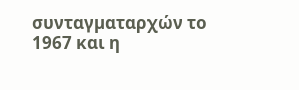συνταγµαταρχών το 1967 και η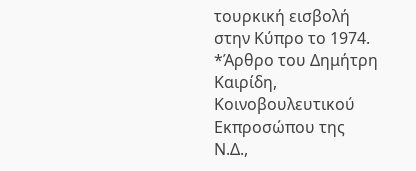τουρκική εισβολή στην Κύπρο το 1974.
*Άρθρο του Δημήτρη Καιρίδη, Κοινοβουλευτικού Εκπροσώπου της Ν.Δ.,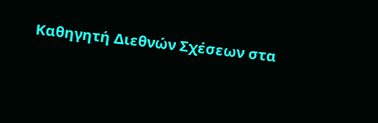Καθηγητή Διεθνών Σχέσεων στα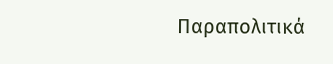Παραπολιτικά